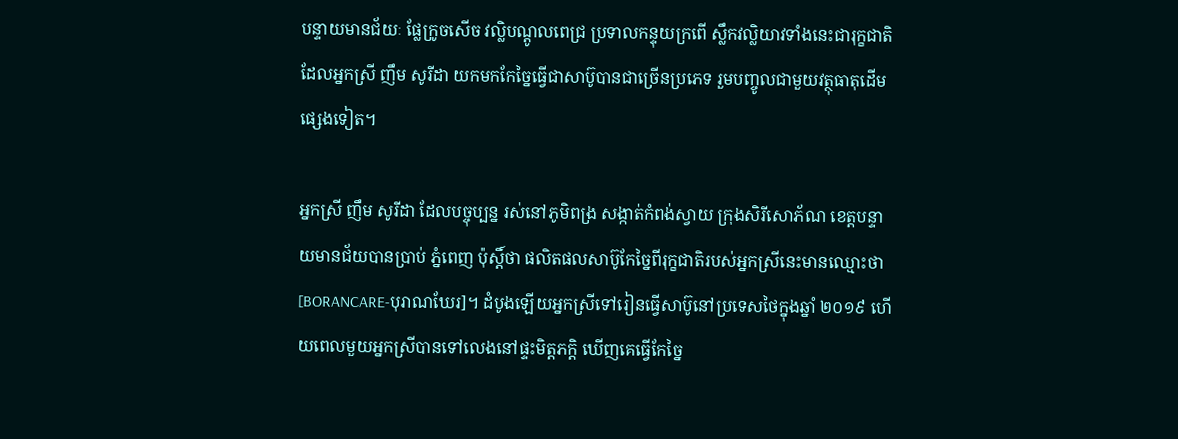បន្ទាយមានជ័យៈ ផ្លែក្រូចសើច វល្លិបណ្តូលពេជ្រ ប្រទាលកន្ទុយក្រពើ ស្លឹកវល្លិយាវទាំងនេះជារុក្ខជាតិដែលអ្នកស្រី ញឹម សូរីដា យកមកកែច្នៃធ្វើជាសាប៊ូបានជាច្រើនប្រភេទ រួមបញ្ចូលជាមួយវត្ថុធាតុដើមផ្សេងទៀត។

អ្នកស្រី ញឹម សូរីដា ដែលបច្ចុប្បន្ន រស់នៅភូមិពង្រ សង្កាត់កំពង់ស្វាយ ក្រុងសិរីសោភ័ណ ខេត្តបន្ទាយមានជ័យបានប្រាប់ ភ្នំពេញ ប៉ុស្តិ៍ថា ផលិតផលសាប៊ូកែច្នៃពីរុក្ខជាតិរបស់អ្នកស្រីនេះមានឈ្មោះថា [BORANCARE-បុរាណឃែរ]។ ដំបូងឡើយអ្នកស្រីទៅរៀនធ្វើសាប៊ូនៅប្រទេសថៃក្នុងឆ្នាំ ២០១៩ ហើយពេលមួយអ្នកស្រីបានទៅលេងនៅផ្ទះមិត្តភក្តិ ឃើញគេធ្វើកែច្នៃ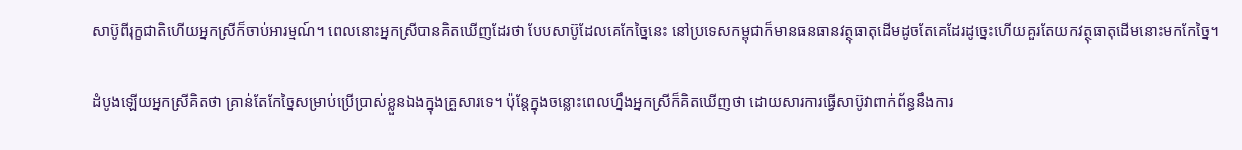សាប៊ូពីរុក្ខជាតិហើយអ្នកស្រីក៏ចាប់អារម្មណ៍។ ពេលនោះអ្នកស្រីបានគិតឃើញដែរថា បែបសាប៊ូដែលគេកែច្នៃនេះ នៅប្រទេសកម្ពុជាក៏មានធនធានវត្ថុធាតុដើមដូចតែគេដែរដូច្នេះហើយគួរតែយកវត្ថុធាតុដើមនោះមកកែច្នៃ។

ដំបូងឡើយអ្នកស្រីគិតថា គ្រាន់តែកែច្នៃសម្រាប់ប្រើប្រាស់ខ្លួនឯងក្នុងគ្រួសារទេ។ ប៉ុន្តែក្នុងចន្លោះពេលហ្នឹងអ្នកស្រីក៏គិតឃើញថា ដោយសារការធ្វើសាប៊ូវាពាក់ព័ន្ធនឹងការ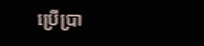ប្រើប្រា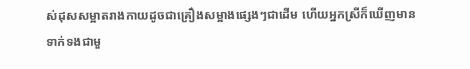ស់ដុសសម្អាតរាងកាយដូចជាគ្រឿងសម្អាងផ្សេងៗជាដើម ហើយអ្នកស្រីក៏ឃើញមានទាក់ទងជាមួ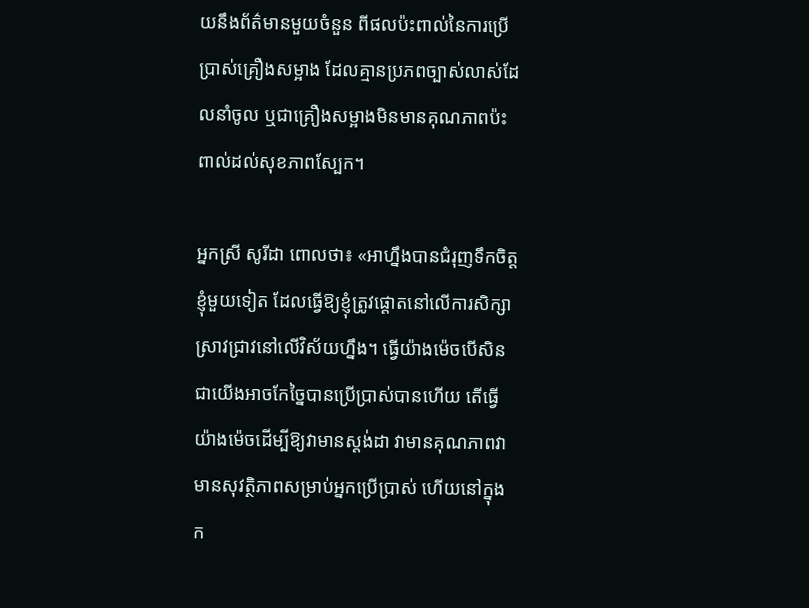យនឹងព័ត៌មានមួយចំនួន ពីផលប៉ះពាល់នៃការប្រើប្រាស់គ្រឿងសម្អាង ដែលគ្មានប្រភពច្បាស់លាស់ដែលនាំចូល ឬជាគ្រឿងសម្អាងមិនមានគុណភាពប៉ះពាល់ដល់សុខភាពស្បែក។

អ្នកស្រី សូរីដា ពោលថា៖ «អាហ្នឹងបានជំរុញទឹកចិត្តខ្ញុំមួយទៀត ដែលធ្វើឱ្យខ្ញុំត្រូវផ្តោតនៅលើការសិក្សាស្រាវជ្រាវនៅលើវិស័យហ្នឹង។ ធ្វើយ៉ាងម៉េចបើសិនជាយើងអាចកែច្នៃបានប្រើប្រាស់បានហើយ តើធ្វើយ៉ាងម៉េចដើម្បីឱ្យវាមានស្តង់ដា វាមានគុណភាពវាមានសុវត្ថិភាពសម្រាប់អ្នកប្រើប្រាស់ ហើយនៅក្នុងក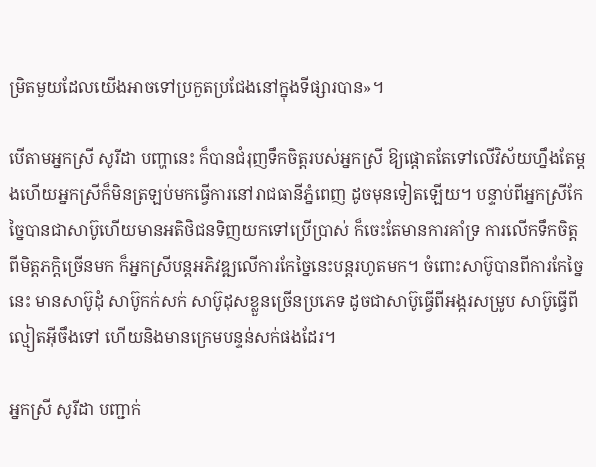ម្រិតមួយដែលយើងអាចទៅប្រកួតប្រជែងនៅក្នុងទីផ្សារបាន»។

បើតាមអ្នកស្រី សូរីដា បញ្ហានេះ ក៏បានជំរុញទឹកចិត្តរបស់អ្នកស្រី ឱ្យផ្តោតតែទៅលើវិស័យហ្នឹងតែម្តងហើយអ្នកស្រីក៏មិនត្រឡប់មកធ្វើការនៅរាជធានីភ្នំពេញ ដូចមុនទៀតឡើយ។ បន្ទាប់ពីអ្នកស្រីកែច្នៃបានជាសាប៊ូហើយមានអតិថិជនទិញយកទៅប្រើប្រាស់ ក៏ចេះតែមានការគាំទ្រ ការលើកទឹកចិត្ត ពីមិត្តភកិ្តច្រើនមក ក៏អ្នកស្រីបន្តអភិវឌ្ឍលើការកែច្នៃនេះបន្តរហូតមក។ ចំពោះសាប៊ូបានពីការកែច្នៃនេះ មានសាប៊ូដុំ សាប៊ូកក់សក់ សាប៊ូដុសខ្លួនច្រើនប្រភេទ ដូចជាសាប៊ូធ្វើពីអង្ករសម្រូប សាប៊ូធ្វើពីល្មៀតអ៊ីចឹងទៅ ហើយនិងមានក្រេមបន្ទន់សក់ផងដែរ។

អ្នកស្រី សូរីដា បញ្ជាក់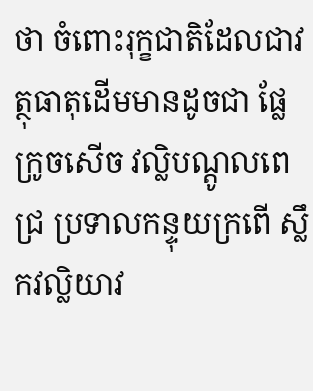ថា ចំពោះរុក្ខជាតិដែលជាវត្ថុធាតុដើមមានដូចជា ផ្លែក្រូចសើច វល្លិបណ្តូលពេជ្រ ប្រទាលកន្ទុយក្រពើ ស្លឹកវល្លិយាវ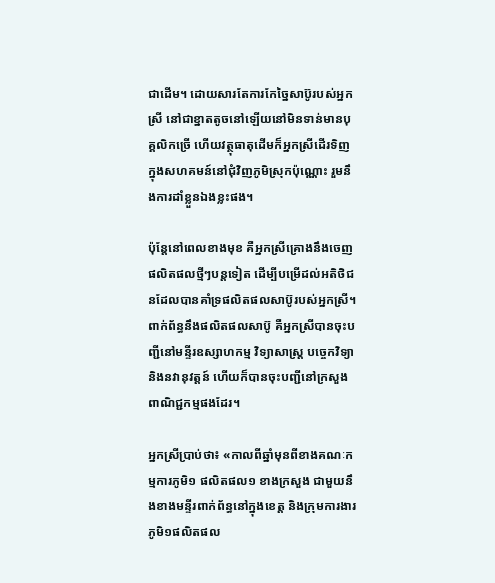ជាដើម។ ដោយសារតែការកែច្នៃសាប៊ូរបស់អ្នកស្រី នៅជាខ្នាតតូចនៅឡើយនៅមិនទាន់មានបុគ្គលិកច្រើ ហើយវត្ថុធាតុដើមក៏អ្នកស្រីដើរទិញក្នុងសហគមន៍នៅជុំវិញភូមិស្រុកប៉ុណ្ណោះ រួមនឹងការដាំខ្លួនឯងខ្លះផង។

ប៉ុន្តែនៅពេលខាងមុខ គឺអ្នកស្រីគ្រោងនឹងចេញផលិតផលថ្មីៗបន្តទៀត ដើម្បីបម្រើដល់អតិថិជនដែលបានគាំទ្រផលិតផលសាប៊ូរបស់អ្នកស្រី។ ពាក់ព័ន្ធនឹងផលិតផលសាប៊ូ គឺអ្នកស្រីបានចុះបញ្ជីនៅមន្ទីរឧស្សាហកម្ម វិទ្យាសាស្ត្រ បច្ចេកវិទ្យា និងនវានុវត្តន៍ ហើយក៏បានចុះបញ្ជីនៅក្រសួងពាណិជ្ជកម្មផងដែរ។

អ្នកស្រីប្រាប់ថា៖ «កាលពីឆ្នាំមុនពីខាងគណៈកម្មការភូមិ១ ផលិតផល១ ខាងក្រសួង ជាមួយនឹងខាងមន្ទីរពាក់ព័ន្ធនៅក្នុងខេត្ត និងក្រុមការងារភូមិ១ផលិតផល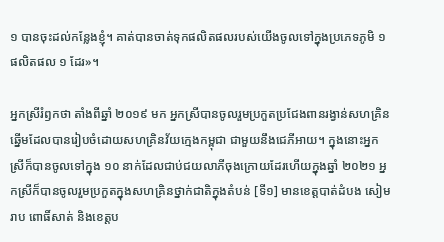១ បានចុះដល់កន្លែងខ្ញុំ។ គាត់បានចាត់ទុកផលិតផលរបស់យើងចូលទៅក្នុងប្រភេទភូមិ ១ ផលិតផល ១ ដែរ»។

អ្នកស្រីរំឭកថា តាំងពីឆ្នាំ ២០១៩ មក អ្នកស្រីបានចូលរួមប្រកួតប្រជែងពានរង្វាន់សហគ្រិនឆ្នើមដែលបានរៀបចំដោយសហគ្រិនវ័យក្មេងកម្ពុជា ជាមួយនឹងជេភីអាយ។ ក្នុងនោះអ្នកស្រីក៏បានចូលទៅក្នុង ១០ នាក់ដែលជាប់ជយលាភីចុងក្រោយដែរហើយក្នុងឆ្នាំ ២០២១ អ្នកស្រីក៏បានចូលរួមប្រកួតក្នុងសហគ្រិនថ្នាក់ជាតិក្នុងតំបន់ [ទី១] មានខេត្តបាត់ដំបង សៀមរាប ពោធិ៍សាត់ និងខេត្តប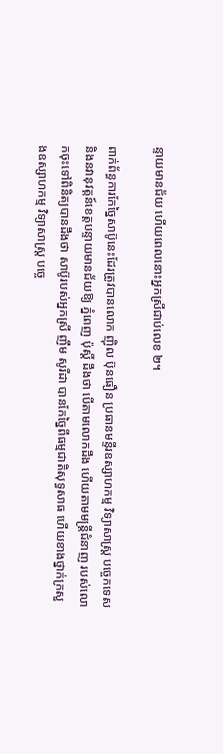ន្ទាយមានជ័យ ហើយពេលនោះអ្នកស្រីជាប់លេខ ២។

ពាក់ព័ន្ធការកែច្នៃសាប៊ូនេះដែរត្រូវបានលោក ញ៉ិល ប៊ុនធឿន ប្រធានមន្ទីរឧស្សាហកម្ម វិទ្យាសាស្ត្រ បច្ចេកទេស និងនវានុវត្តន៍ខេត្តបន្ទាយមានជ័យឱ្យ ភ្នំពេញ ប៉ុស្តិ៍ ដឹងថា បើតាមលោកដឹង ហើយតាមមន្ត្រីជំនាញ របស់លោកចុះទៅពិនិត្យបានដឹងថា សាប៊ូរបស់អ្នកស្រី ញឹម សូរីដា បានកែច្នៃពីធម្មជាតិសុទ្ធសាធ ហើយខាងថ្នាក់ក្រសួងឧស្សាហកម្ម វិទ្យាសាស្ត្រ បច្ចេ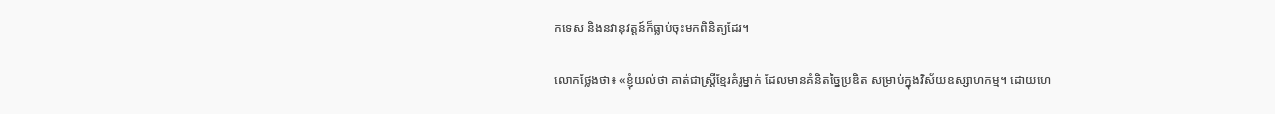កទេស និងនវានុវត្តន៍ក៏ធ្លាប់ចុះមកពិនិត្យដែរ។

លោកថ្លែងថា៖ «ខ្ញុំយល់ថា គាត់ជាស្ត្រីខ្មែរគំរូម្នាក់ ដែលមានគំនិតច្នៃប្រឌិត សម្រាប់ក្នុងវិស័យឧស្សាហកម្ម។ ដោយហេ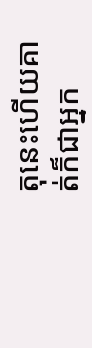តុនេះហើយគាត់ក៏ជាអ្នក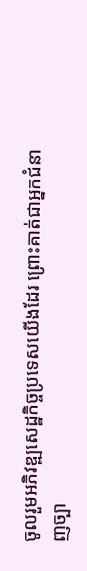ចូលរួមអភិវឌ្ឍសេដ្ឋកិច្ចប្រទេសយើងដែរ ព្រោះគាត់ជាអ្នកជំនាញច្បា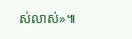ស់លាស់»៕